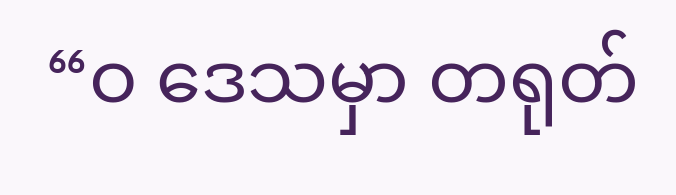“ဝ ဒေသမှာ တရုတ်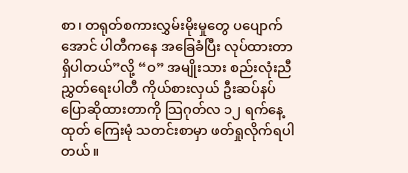စာ၊ တရုတ်စကားလွှမ်းမိုးမှုတွေ ပပျောက်အောင် ပါတီကနေ အခြေခံပြီး လုပ်ထားတာ ရှိပါတယ်”လို့ “ဝ” အမျိုးသား စည်းလုံးညီညွှတ်ရေးပါတီ ကိုယ်စားလှယ် ဦးဆပ်နပ် ပြောဆိုထားတာကို သြဂုတ်လ ၁၂ ရက်နေ့ထုတ် ကြေးမုံ သတင်းစာမှာ ဖတ်ရှုလိုက်ရပါတယ်။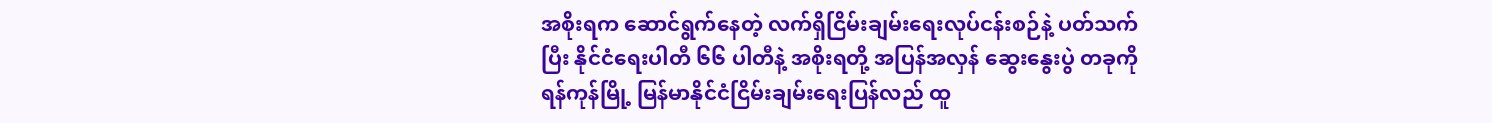အစိုးရက ဆောင်ရွက်နေတဲ့ လက်ရှိငြိမ်းချမ်းရေးလုပ်ငန်းစဉ်နဲ့ ပတ်သက်ပြီး နိုင်ငံရေးပါတီ ၆၆ ပါတီနဲ့ အစိုးရတို့ အပြန်အလှန် ဆွေးနွေးပွဲ တခုကို ရန်ကုန်မြို့ မြန်မာနိုင်ငံငြိမ်းချမ်းရေးပြန်လည် ထူ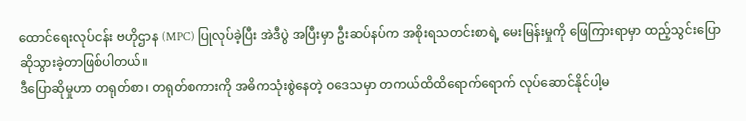ထောင်ရေးလုပ်ငန်း ဗဟိုဌာန (MPC) ပြုလုပ်ခဲ့ပြီး အဲဒီပွဲ အပြီးမှာ ဦးဆပ်နပ်က အစိုးရသတင်းစာရဲ့ မေးမြန်းမှုကို ဖြေကြားရာမှာ ထည့်သွင်းပြောဆိုသွားခဲ့တာဖြစ်ပါတယ်။
ဒီပြောဆိုမှုဟာ တရုတ်စာ၊ တရုတ်စကားကို အဓိကသုံးစွဲနေတဲ့ ဝဒေသမှာ တကယ်ထိထိရောက်ရောက် လုပ်ဆောင်နိုင်ပါ့မ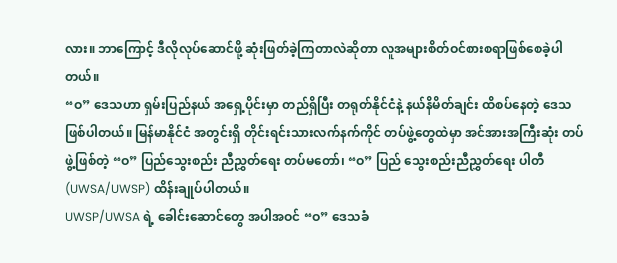လား။ ဘာကြောင့် ဒီလိုလုပ်ဆောင်ဖို့ ဆုံးဖြတ်ခဲ့ကြတာလဲဆိုတာ လူအများစိတ်ဝင်စားစရာဖြစ်စေခဲ့ပါတယ်။
“ဝ” ဒေသဟာ ရှမ်းပြည်နယ် အရှေ့ပိုင်းမှာ တည်ရှိပြီး တရုတ်နိုင်ငံနဲ့ နယ်နိမိတ်ချင်း ထိစပ်နေတဲ့ ဒေသဖြစ်ပါတယ်။ မြန်မာနိုင်ငံ အတွင်းရှိ တိုင်းရင်းသားလက်နက်ကိုင် တပ်ဖွဲ့တွေထဲမှာ အင်အားအကြီးဆုံး တပ်ဖွဲ့ဖြစ်တဲ့ “ဝ” ပြည်သွေးစည်း ညီညွှတ်ရေး တပ်မတော်၊ “ဝ” ပြည် သွေးစည်းညီညွှတ်ရေး ပါတီ (UWSA/UWSP) ထိန်းချုပ်ပါတယ်။
UWSP/UWSA ရဲ့ ခေါင်းဆောင်တွေ အပါအဝင် “ဝ” ဒေသခံ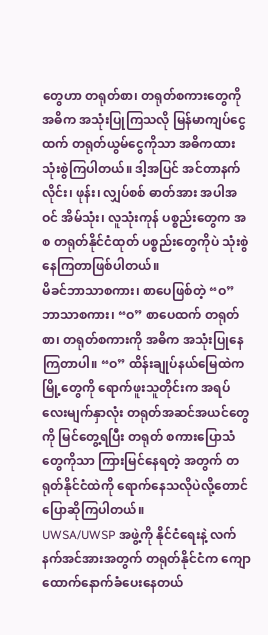တွေဟာ တရုတ်စာ၊ တရုတ်စကားတွေကို အဓိက အသုံးပြုကြသလို မြန်မာကျပ်ငွေထက် တရုတ်ယွမ်ငွေကိုသာ အဓိကထားသုံးစွဲကြပါတယ်။ ဒါ့အပြင် အင်တာနက်လိုင်း၊ ဖုန်း၊ လျှပ်စစ် ဓာတ်အား အပါအဝင် အိမ်သုံး၊ လူသုံးကုန် ပစ္စည်းတွေက အစ တရုတ်နိုင်ငံထုတ် ပစ္စည်းတွေကိုပဲ သုံးစွဲနေကြတာဖြစ်ပါတယ်။
မိခင်ဘာသာစကား၊ စာပေဖြစ်တဲ့ “ဝ” ဘာသာစကား၊ “ဝ” စာပေထက် တရုတ်စာ၊ တရုတ်စကားကို အဓိက အသုံးပြုနေ ကြတာပါ။ “ဝ” ထိန်းချုပ်နယ်မြေထဲကမြို့တွေကို ရောက်ဖူးသူတိုင်းက အရပ်လေးမျက်နှာလုံး တရုတ်အဆင်အယင်တွေကို မြင်တွေ့ရပြီး တရုတ် စကားပြောသံတွေကိုသာ ကြားမြင်နေရတဲ့ အတွက် တရုတ်နိုင်ငံထဲကို ရောက်နေသလိုပဲလို့တောင် ပြောဆိုကြပါတယ်။
UWSA/UWSP အဖွဲ့ကို နိုင်ငံရေးနဲ့ လက်နက်အင်အားအတွက် တရုတ်နိုင်ငံက ကျောထောက်နောက်ခံပေးနေတယ်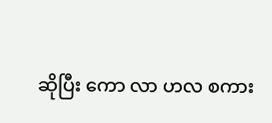ဆိုပြီး ကော လာ ဟလ စကား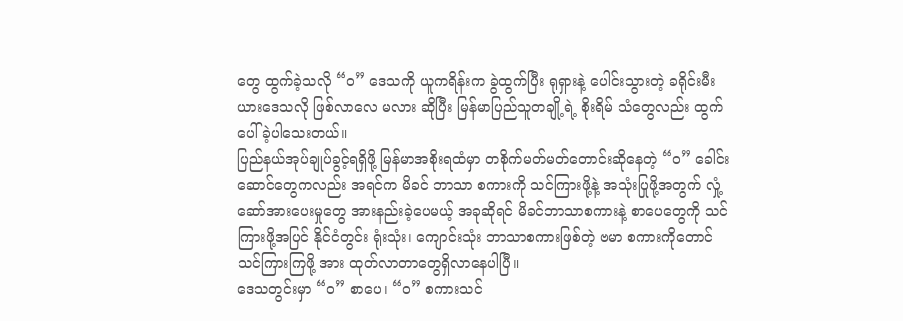တွေ ထွက်ခဲ့သလို “ဝ” ဒေသကို ယူကရိန်းက ခွဲထွက်ပြီး ရုရှားနဲ့ ပေါင်းသွားတဲ့ ခရိုင်းမီးယားဒေသလို ဖြစ်လာလေ မလား ဆိုပြီး မြန်မာပြည်သူတချို့ရဲ့ စိုးရိမ် သံတွေလည်း ထွက်ပေါ်ခဲ့ပါသေးတယ်။
ပြည်နယ်အုပ်ချုပ်ခွင့်ရရှိဖို့ မြန်မာအစိုးရထံမှာ တစိုက်မတ်မတ်တောင်းဆိုနေတဲ့ “ဝ” ခေါင်းဆောင်တွေကလည်း အရင်က မိခင် ဘာသာ စကားကို သင်ကြားဖို့နဲ့ အသုံးပြုဖို့အတွက် လှုံ့ဆော်အားပေးမှုတွေ အားနည်းခဲ့ပေမယ့် အခုဆိုရင် မိခင်ဘာသာစကားနဲ့ စာပေတွေကို သင်ကြားဖို့အပြင် နိုင်ငံတွင်း ရုံးသုံး၊ ကျောင်းသုံး ဘာသာစကားဖြစ်တဲ့ ဗမာ စကားကိုတောင် သင်ကြားကြဖို့ အား ထုတ်လာတာတွေရှိလာနေပါပြီ။
ဒေသတွင်းမှာ “ဝ” စာပေ၊ “ဝ” စကားသင်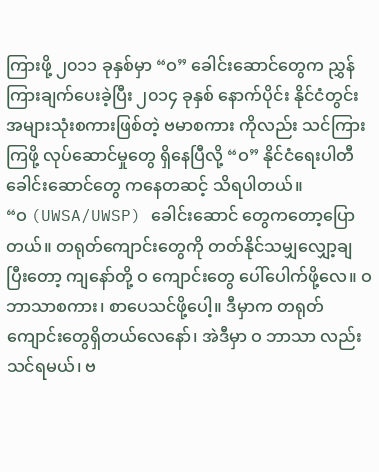ကြားဖို့ ၂၀၁၁ ခုနှစ်မှာ “ဝ” ခေါင်းဆောင်တွေက ညွှန်ကြားချက်ပေးခဲ့ပြီး ၂၀၁၄ ခုနှစ် နောက်ပိုင်း နိုင်ငံတွင်း အများသုံးစကားဖြစ်တဲ့ ဗမာစကား ကိုလည်း သင်ကြားကြဖို့ လုပ်ဆောင်မှုတွေ ရှိနေပြီလို့ “ဝ” နိုင်ငံရေးပါတီ ခေါင်းဆောင်တွေ ကနေတဆင့် သိရပါတယ်။
“ဝ (UWSA/UWSP) ခေါင်းဆောင် တွေကတော့ပြောတယ်။ တရုတ်ကျောင်းတွေကို တတ်နိုင်သမျှလျှော့ချပြီးတော့ ကျနော်တို့ ဝ ကျောင်းတွေ ပေါ်ပေါက်ဖို့လေ။ ဝ ဘာသာစကား၊ စာပေသင်ဖို့ပေါ့။ ဒီမှာက တရုတ်ကျောင်းတွေရှိတယ်လေနော်၊ အဲဒီမှာ ဝ ဘာသာ လည်း သင်ရမယ်၊ ဗ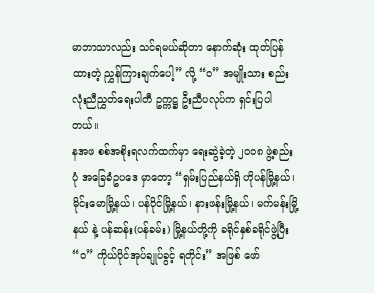မာဘာသာလည်း သင်ရမယ်ဆိုတာ နောက်ဆုံး ထုတ်ပြန်ထားတဲ့ ညွှန်ကြားချက်ပေါ့” လို့ “ဝ” အမျိုးသား စည်းလုံးညီညွှတ်ရေးပါတီ ဥက္ကဋ္ဌ ဦးညီပလုပ်က ရှင်းပြပါတယ်။
နအဖ စစ်အစိုးရလက်ထက်မှာ ရေးဆွဲခဲ့တဲ့ ၂၀၀၈ ဖွဲ့စည်းပုံ အခြေခံဥပဒေ မှာတော့ “ရှမ်းပြည်နယ်ရှိ ဟိုပန်မြို့နယ်၊ မိုင်းမောမြို့နယ်၊ ပန်ဝိုင်မြို့နယ်၊ နားဖန်းမြို့နယ်၊ မက်မန်းမြို့နယ် နဲ့ ပန်ဆန်း(ပန်ခမ်း) မြို့နယ်တို့ကို ခရိုင်နှစ်ခရိုင်ဖွဲ့ပြီး “ဝ” ကိုယ်ပိုင်အုပ်ချုပ်ခွင့် ရတိုင်း” အဖြစ် ဖော်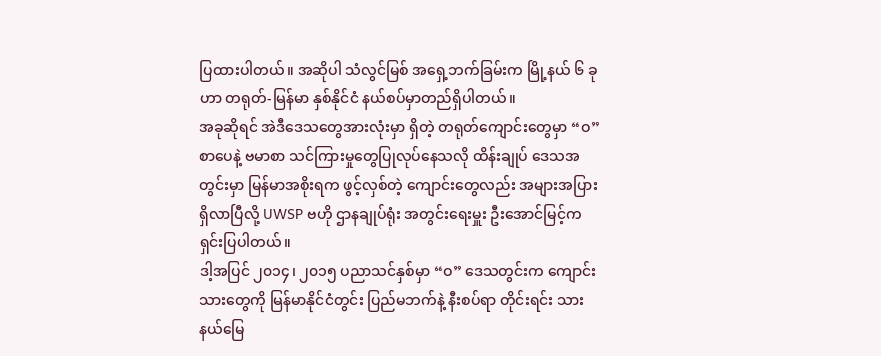ပြထားပါတယ်။ အဆိုပါ သံလွင်မြစ် အရှေ့ဘက်ခြမ်းက မြို့နယ် ၆ ခုဟာ တရုတ်-မြန်မာ နှစ်နိုင်ငံ နယ်စပ်မှာတည်ရှိပါတယ်။
အခုဆိုရင် အဲဒီဒေသတွေအားလုံးမှာ ရှိတဲ့ တရုတ်ကျောင်းတွေမှာ “ဝ” စာပေနဲ့ ဗမာစာ သင်ကြားမှုတွေပြုလုပ်နေသလို ထိန်းချုပ် ဒေသအတွင်းမှာ မြန်မာအစိုးရက ဖွင့်လှစ်တဲ့ ကျောင်းတွေလည်း အများအပြားရှိလာပြီလို့ UWSP ဗဟို ဌာနချုပ်ရုံး အတွင်းရေးမှူး ဦးအောင်မြင့်က ရှင်းပြပါတယ်။
ဒါ့အပြင် ၂၀၁၄၊ ၂၀၁၅ ပညာသင်နှစ်မှာ “ဝ” ဒေသတွင်းက ကျောင်းသားတွေကို မြန်မာနိုင်ငံတွင်း ပြည်မဘက်နဲ့ နီးစပ်ရာ တိုင်းရင်း သား နယ်မြေ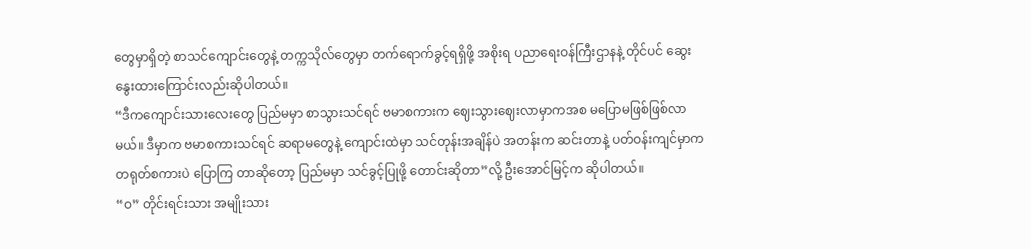တွေမှာရှိတဲ့ စာသင်ကျောင်းတွေနဲ့ တက္ကသိုလ်တွေမှာ တက်ရောက်ခွင့်ရရှိဖို့ အစိုးရ ပညာရေးဝန်ကြီးဌာနနဲ့ တိုင်ပင် ဆွေးနွေးထားကြောင်းလည်းဆိုပါတယ်။
“ဒီကကျောင်းသားလေးတွေ ပြည်မမှာ စာသွားသင်ရင် ဗမာစကားက ဈေးသွားဈေးလာမှာကအစ မပြောမဖြစ်ဖြစ်လာမယ်။ ဒီမှာက ဗမာစကားသင်ရင် ဆရာမတွေနဲ့ ကျောင်းထဲမှာ သင်တုန်းအချိန်ပဲ အတန်းက ဆင်းတာနဲ့ ပတ်ဝန်းကျင်မှာက တရုတ်စကားပဲ ပြောကြ တာဆိုတော့ ပြည်မမှာ သင်ခွင့်ပြုဖို့ တောင်းဆိုတာ”လို့ ဦးအောင်မြင့်က ဆိုပါတယ်။
“ဝ” တိုင်းရင်းသား အမျိုးသား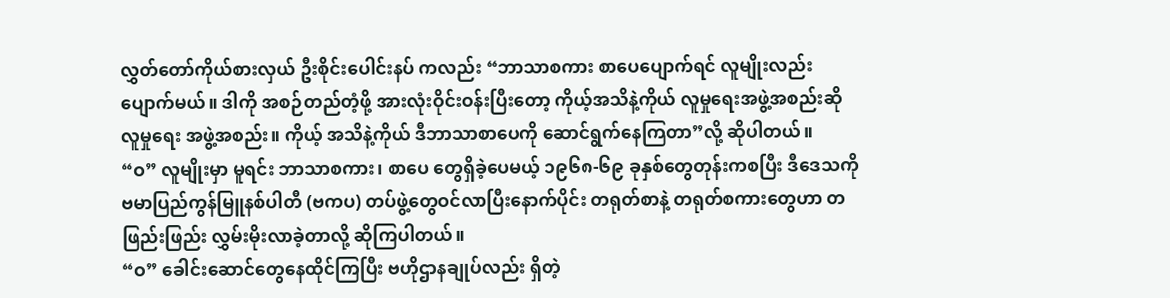လွှတ်တော်ကိုယ်စားလှယ် ဦးစိုင်းပေါင်းနပ် ကလည်း “ဘာသာစကား စာပေပျောက်ရင် လူမျိုးလည်း ပျောက်မယ်။ ဒါကို အစဉ်တည်တံ့ဖို့ အားလုံးဝိုင်းဝန်းပြီးတော့ ကိုယ့်အသိနဲ့ကိုယ် လူမှုရေးအဖွဲ့အစည်းဆို လူမှုရေး အဖွဲ့အစည်း။ ကိုယ့် အသိနဲ့ကိုယ် ဒီဘာသာစာပေကို ဆောင်ရွက်နေကြတာ”လို့ ဆိုပါတယ်။
“ဝ” လူမျိုးမှာ မူရင်း ဘာသာစကား၊ စာပေ တွေရှိခဲ့ပေမယ့် ၁၉၆၈-၆၉ ခုနှစ်တွေတုန်းကစပြီး ဒီဒေသကို ဗမာပြည်ကွန်မြူနစ်ပါတီ (ဗကပ) တပ်ဖွဲ့တွေဝင်လာပြီးနောက်ပိုင်း တရုတ်စာနဲ့ တရုတ်စကားတွေဟာ တဖြည်းဖြည်း လွှမ်းမိုးလာခဲ့တာလို့ ဆိုကြပါတယ်။
“ဝ” ခေါင်းဆောင်တွေနေထိုင်ကြပြီး ဗဟိုဌာနချုပ်လည်း ရှိတဲ့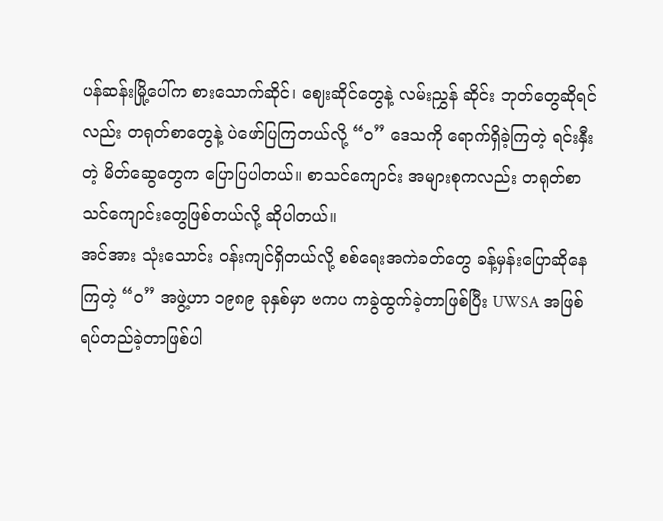ပန်ဆန်းမြို့ပေါ်က စားသောက်ဆိုင်၊ ဈေးဆိုင်တွေနဲ့ လမ်းညွှန် ဆိုင်း ဘုတ်တွေဆိုရင်လည်း တရုတ်စာတွေနဲ့ ပဲဖော်ပြကြတယ်လို့ “ဝ” ဒေသကို ရောက်ရှိခဲ့ကြတဲ့ ရင်းနှီးတဲ့ မိတ်ဆွေတွေက ပြောပြပါတယ်။ စာသင်ကျောင်း အများစုကလည်း တရုတ်စာသင်ကျောင်းတွေဖြစ်တယ်လို့ ဆိုပါတယ်။
အင်အား သုံးသောင်း ဝန်းကျင်ရှိတယ်လို့ စစ်ရေးအကဲခတ်တွေ ခန့်မှန်းပြောဆိုနေကြတဲ့ “ဝ” အဖွဲ့ဟာ ၁၉၈၉ ခုနှစ်မှာ ဗကပ ကခွဲထွက်ခဲ့တာဖြစ်ပြီး UWSA အဖြစ်ရပ်တည်ခဲ့တာဖြစ်ပါ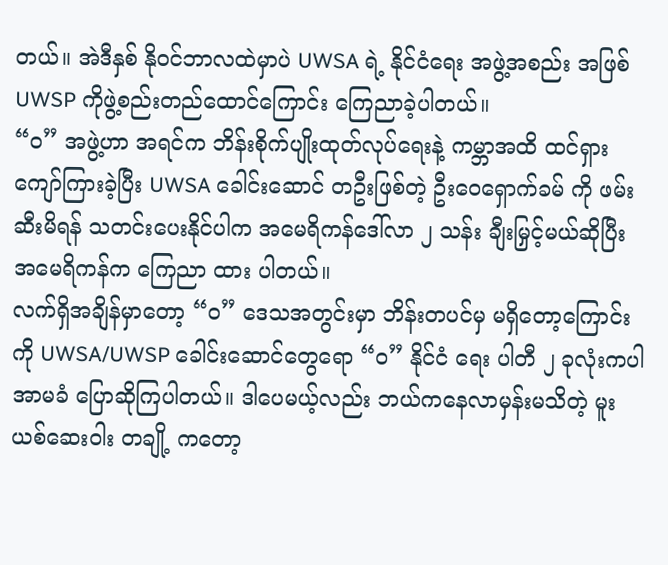တယ်။ အဲဒီနှစ် နိုဝင်ဘာလထဲမှာပဲ UWSA ရဲ့ နိုင်ငံရေး အဖွဲ့အစည်း အဖြစ် UWSP ကိုဖွဲ့စည်းတည်ထောင်ကြောင်း ကြေညာခဲ့ပါတယ်။
“ဝ” အဖွဲ့ဟာ အရင်က ဘိန်းစိုက်ပျိုးထုတ်လုပ်ရေးနဲ့ ကမ္ဘာအထိ ထင်ရှားကျော်ကြားခဲ့ပြီး UWSA ခေါင်းဆောင် တဦးဖြစ်တဲ့ ဦးဝေရှောက်ခမ် ကို ဖမ်းဆီးမိရန် သတင်းပေးနိုင်ပါက အမေရိကန်ဒေါ်လာ ၂ သန်း ချီးမြှင့်မယ်ဆိုပြီး အမေရိကန်က ကြေညာ ထား ပါတယ်။
လက်ရှိအချိန်မှာတော့ “ဝ” ဒေသအတွင်းမှာ ဘိန်းတပင်မှ မရှိတော့ကြောင်းကို UWSA/UWSP ခေါင်းဆောင်တွေရော “ဝ” နိုင်ငံ ရေး ပါတီ ၂ ခုလုံးကပါ အာမခံ ပြောဆိုကြပါတယ်။ ဒါပေမယ့်လည်း ဘယ်ကနေလာမှန်းမသိတဲ့ မူးယစ်ဆေးဝါး တချို့ ကတော့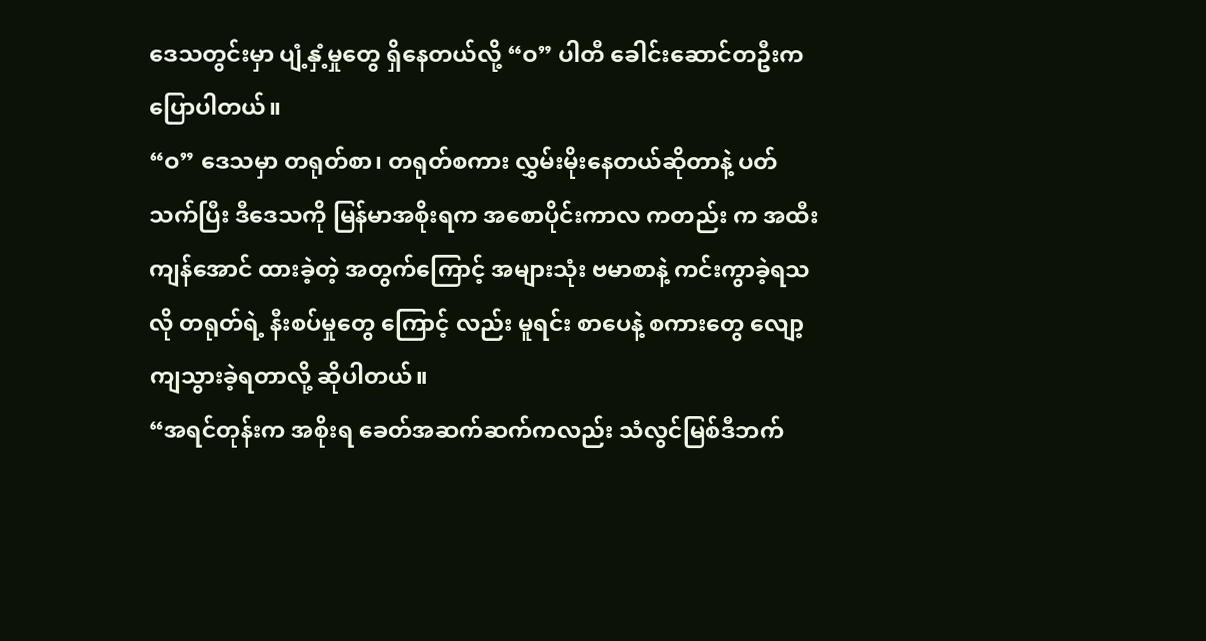ဒေသတွင်းမှာ ပျံ့နှံ့မှုတွေ ရှိနေတယ်လို့ “ဝ” ပါတီ ခေါင်းဆောင်တဦးက ပြောပါတယ်။
“ဝ” ဒေသမှာ တရုတ်စာ၊ တရုတ်စကား လွှမ်းမိုးနေတယ်ဆိုတာနဲ့ ပတ်သက်ပြီး ဒီဒေသကို မြန်မာအစိုးရက အစောပိုင်းကာလ ကတည်း က အထီးကျန်အောင် ထားခဲ့တဲ့ အတွက်ကြောင့် အများသုံး ဗမာစာနဲ့ ကင်းကွာခဲ့ရသလို တရုတ်ရဲ့ နီးစပ်မှုတွေ ကြောင့် လည်း မူရင်း စာပေနဲ့ စကားတွေ လျော့ကျသွားခဲ့ရတာလို့ ဆိုပါတယ်။
“အရင်တုန်းက အစိုးရ ခေတ်အဆက်ဆက်ကလည်း သံလွင်မြစ်ဒီဘက်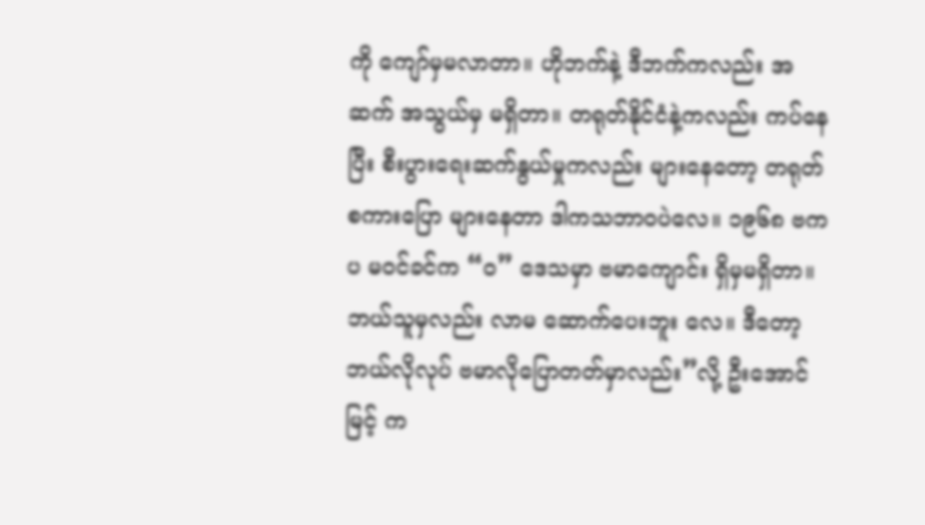ကို ကျော်မှမလာတာ။ ဟိုဘက်နဲ့ ဒီဘက်ကလည်း အဆက် အသွယ်မှ မရှိတာ။ တရုတ်နိုင်ငံနဲ့ကလည်း ကပ်နေပြီး စီးပွားရေးဆက်နွယ်မှုကလည်း များနေတော့ တရုတ်စကားပြော များနေတာ ဒါကသဘာဝပဲလေ။ ၁၉၆၈ ဗကပ မဝင်ခင်က “ဝ” ဒေသမှာ ဗမာကျောင်း ရှိမှမရှိတာ။ ဘယ်သူမှလည်း လာမ ဆောက်ပေးဘူး လေ။ ဒီတော့ ဘယ်လိုလုပ် ဗမာလိုပြောတတ်မှာလည်း”လို့ ဦးအောင်မြင့် က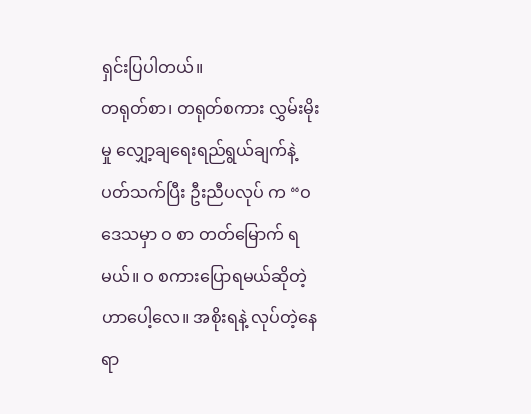ရှင်းပြပါတယ်။
တရုတ်စာ၊ တရုတ်စကား လွှမ်းမိုးမှု လျှော့ချရေးရည်ရွယ်ချက်နဲ့ပတ်သက်ပြီး ဦးညီပလုပ် က “ဝ ဒေသမှာ ဝ စာ တတ်မြောက် ရမယ်။ ဝ စကားပြောရမယ်ဆိုတဲ့ ဟာပေါ့လေ။ အစိုးရနဲ့ လုပ်တဲ့နေရာ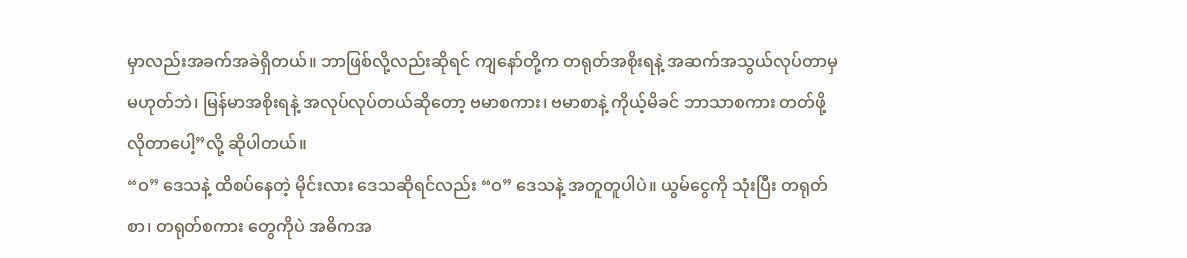မှာလည်းအခက်အခဲရှိတယ်။ ဘာဖြစ်လို့လည်းဆိုရင် ကျနော်တို့က တရုတ်အစိုးရနဲ့ အဆက်အသွယ်လုပ်တာမှမဟုတ်ဘဲ၊ မြန်မာအစိုးရနဲ့ အလုပ်လုပ်တယ်ဆိုတော့ ဗမာစကား၊ ဗမာစာနဲ့ ကိုယ့်မိခင် ဘာသာစကား တတ်ဖို့လိုတာပေါ့”လို့ ဆိုပါတယ်။
“ဝ” ဒေသနဲ့ ထိစပ်နေတဲ့ မိုင်းလား ဒေသဆိုရင်လည်း “ဝ” ဒေသနဲ့ အတူတူပါပဲ။ ယွမ်ငွေကို သုံးပြီး တရုတ်စာ၊ တရုတ်စကား တွေကိုပဲ အဓိကအ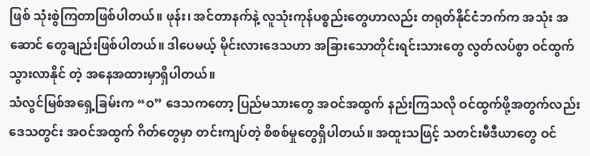ဖြစ် သုံးစွဲကြတာဖြစ်ပါတယ်။ ဖုန်း၊ အင်တာနက်နဲ့ လူသုံးကုန်ပစ္စည်းတွေဟာလည်း တရုတ်နိုင်ငံဘက်က အသုံး အဆောင် တွေချည်းဖြစ်ပါတယ်။ ဒါပေမယ့် မိုင်းလားဒေသဟာ အခြားသောတိုင်းရင်းသားတွေ လွတ်လပ်စွာ ဝင်ထွက် သွားလာနိုင် တဲ့ အနေအထားမှာရှိပါတယ်။
သံလွင်မြစ်အရှေ့ခြမ်းက “ဝ” ဒေသကတော့ ပြည်မသားတွေ အဝင်အထွက် နည်းကြသလို ဝင်ထွက်ဖို့အတွက်လည်း ဒေသတွင်း အဝင်အထွက် ဂိတ်တွေမှာ တင်းကျပ်တဲ့ စိစစ်မှုတွေရှိပါတယ်။ အထူးသဖြင့် သတင်းမီဒီယာတွေ ဝင်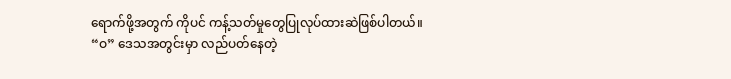ရောက်ဖို့အတွက် ကိုပင် ကန့်သတ်မှုတွေပြုလုပ်ထားဆဲဖြစ်ပါတယ်။
“ဝ” ဒေသအတွင်းမှာ လည်ပတ်နေတဲ့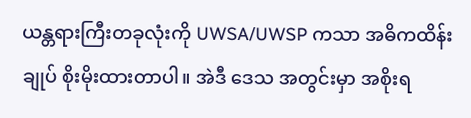ယန္တရားကြီးတခုလုံးကို UWSA/UWSP ကသာ အဓိကထိန်းချုပ် စိုးမိုးထားတာပါ။ အဲဒီ ဒေသ အတွင်းမှာ အစိုးရ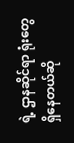ရဲ့ ဌာနဆိုင်ရာ ရုံးတွေရှိနေတယ်ဆို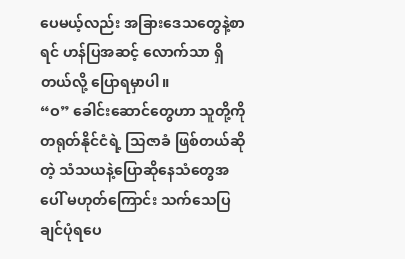ပေမယ့်လည်း အခြားဒေသတွေနဲ့စာရင် ဟန်ပြအဆင့် လောက်သာ ရှိတယ်လို့ ပြောရမှာပါ။
“ဝ” ခေါင်းဆောင်တွေဟာ သူတို့ကို တရုတ်နိုင်ငံရဲ့ သြဇာခံ ဖြစ်တယ်ဆိုတဲ့ သံသယနဲ့ပြောဆိုနေသံတွေအပေါ် မဟုတ်ကြောင်း သက်သေပြချင်ပုံရပေ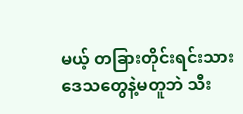မယ့် တခြားတိုင်းရင်းသားဒေသတွေနဲ့မတူဘဲ သီး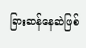ခြားဆန်နေဆဲဖြစ်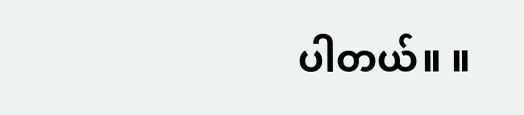ပါတယ်။ ။